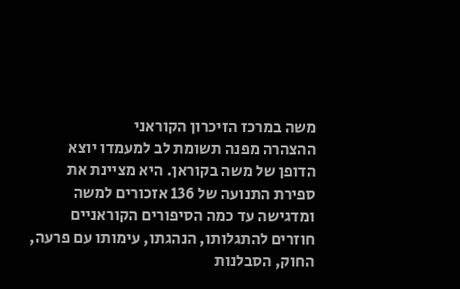משה במרכז הזיכרון הקוראני
ההצהרה מפנה תשומת לב למעמדו יוצא הדופן של משה בקוראן. היא מציינת את ספירת התנועה של 136 אזכורים למשה ומדגישה עד כמה הסיפורים הקוראניים חוזרים להתגלותו, הנהגתו, עימותו עם פרעה, החוק, הסבלנות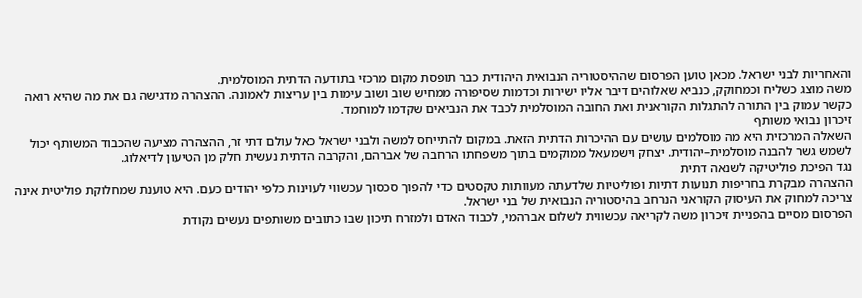והאחריות לבני ישראל. מכאן טוען הפרסום שההיסטוריה הנבואית היהודית כבר תופסת מקום מרכזי בתודעה הדתית המוסלמית.
משה מוצג כשליח וכמחוקק, כנביא שאלוהים דיבר אליו ישירות וכדמות שסיפורה ממחיש שוב ושוב עימות בין עריצות לאמונה. ההצהרה מדגישה גם את מה שהיא רואה כקשר עמוק בין התורה להתגלות הקוראנית ואת החובה המוסלמית לכבד את הנביאים שקדמו למוחמד.
זיכרון נבואי משותף
השאלה המרכזית היא מה מוסלמים עושים עם ההיכרות הדתית הזאת. במקום להתייחס למשה ולבני ישראל כאל עולם דתי זר, ההצהרה מציעה שהכבוד המשותף יכול לשמש גשר להבנה מוסלמית–יהודית. יצחק וישמעאל ממוקמים בתוך משפחתו הרחבה של אברהם, והקרבה הדתית נעשית חלק מן הטיעון לדיאלוג.
נגד הפיכת פוליטיקה לשנאה דתית
ההצהרה מבקרת בחריפות תנועות דתיות ופוליטיות שלדעתה מעוותות טקסטים כדי להפוך סכסוך עכשווי לעוינות כלפי יהודים כעם. היא טוענת שמחלוקת פוליטית אינה צריכה למחוק את העיסוק הקוראני הנרחב בהיסטוריה הנבואית של בני ישראל.
הפרסום מסיים בהפניית זיכרון משה לקריאה עכשווית לשלום אברהמי, לכבוד האדם ולמזרח תיכון שבו כתובים משותפים נעשים נקודת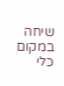שיחה במקום כלי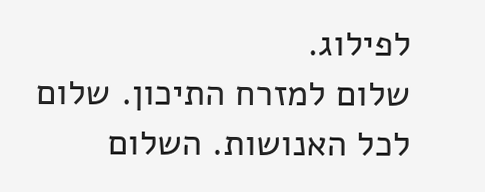לפילוג.
שלום למזרח התיכון. שלום לכל האנושות. השלום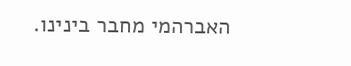האברהמי מחבר בינינו.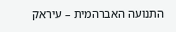התנועה האברהמית – עיראק